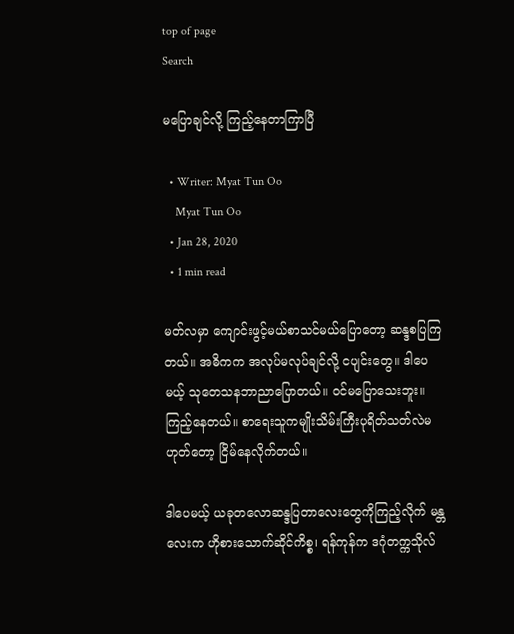top of page
Search

မပြောချင်လို့ ကြည့်နေတာကြာပြီ

  • Writer: Myat Tun Oo
    Myat Tun Oo
  • Jan 28, 2020
  • 1 min read

မတ်လမှာ ကျောင်းဖွင့်မယ်စာသင်မယ်ပြောတော့ ဆန္ဒစပြကြတယ်။ အဓိကက အလုပ်မလုပ်ချင်လို့ ငပျင်းတွေ။ ဒါပေမယ့် သုတေသနဘာညာပြောတယ်။ ဝင်မပြောသေးဘူး။ ကြည့်နေတယ်။ စာရေးသူကမျိုးသိမ်းကြီးပုရိတ်သတ်လဲမဟုတ်တော့ ငြိမ်နေလိုက်တယ်။

ဒါပေမယ့် ယခုတလောဆန္ဒပြတာလေးတွေကိုကြည့်လိုက် မန္တလေးက ဟိုစားသောက်ဆိုင်ကိစ္စ၊ ရန်ကုန်က ဒဂုံတက္ကသိုလ်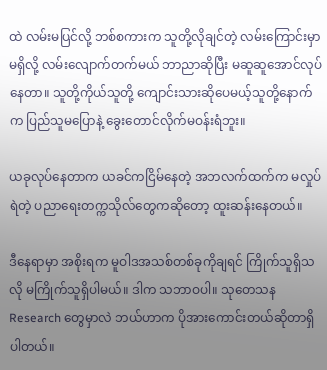ထဲ လမ်းမပြင်လို့ ဘစ်စကားက သူတို့လိုချင်တဲ့ လမ်းကြောင်းမှာမရှိလို့ လမ်းလျောက်တက်မယ် ဘာညာဆိုပြီး မဆူဆူအောင်လုပ်နေတာ။ သူတို့ကိုယ်သူတို့ ကျောင်းသားဆိုပေမယ့်သူတို့နောက်က ပြည်သူမပြောနဲ့ ခွေးတောင်လိုက်မဝန်းရံဘူး။

ယခုလုပ်နေတာက ယခင်ကငြိမ်နေတဲ့ အဘလက်ထက်က မလှုပ်ရဲတဲ့ ပညာရေးတက္ကသိုလ်တွေကဆိုတော့ ထူးဆန်းနေတယ်။

ဒီနေရာမှာ အစိုးရက မူဝါဒအသစ်တစ်ခုကိုချရင် ကြိုက်သူရှိသလို မကြိုက်သူရှိပါမယ်။ ဒါက သဘာဝပါ။ သုတေသန Research တွေမှာလဲ ဘယ်ဟာက ပိုအားကောင်းတယ်ဆိုတာရှိပါတယ်။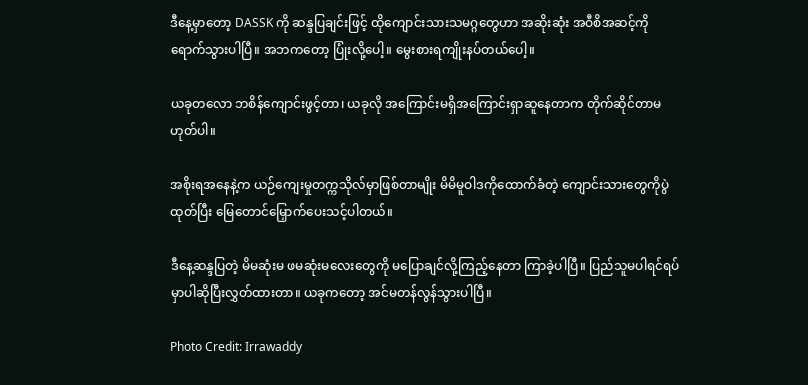ဒီနေ့မှာတော့ DASSK ကို ဆန္ဒပြချင်းဖြင့် ထိုကျောင်းသားသမဂ္ဂတွေဟာ အဆိုးဆုံး အဝီစိအဆင့်ကိုရောက်သွားပါပြီ။ အဘကတော့ ပြုံးလို့ပေါ့။ မွေးစားရကျိုးနပ်တယ်ပေါ့။

ယခုတလော ဘစိန်ကျောင်းဖွင့်တာ၊ ယခုလို အကြောင်းမရှိအကြောင်းရှာဆူနေတာက တိုက်ဆိုင်တာမဟုတ်ပါ။

အစိုးရအနေနဲ့က ယဉ်ကျေးမှုတက္ကသိုလ်မှာဖြစ်တာမျိုး မိမိမူဝါဒကိုထောက်ခံတဲ့ ကျောင်းသားတွေကိုပွဲထုတ်ပြီး မြေတောင်မြှောက်ပေးသင့်ပါတယ်။

ဒီနေ့ဆန္ဒပြတဲ့ မိမဆုံးမ ဖမဆုံးမလေးတွေကို မပြောချင်လို့ကြည့်နေတာ ကြာခဲ့ပါပြီ။ ပြည်သူမပါရင်ရပ်မှာပါဆိုပြီးလွှတ်ထားတာ။ ယခုကတော့ အင်မတန်လွန်သွားပါပြီ။

Photo Credit: Irrawaddy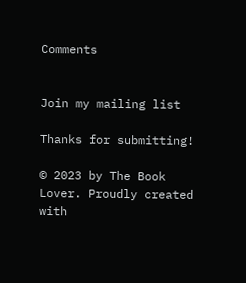Comments


Join my mailing list

Thanks for submitting!

© 2023 by The Book Lover. Proudly created with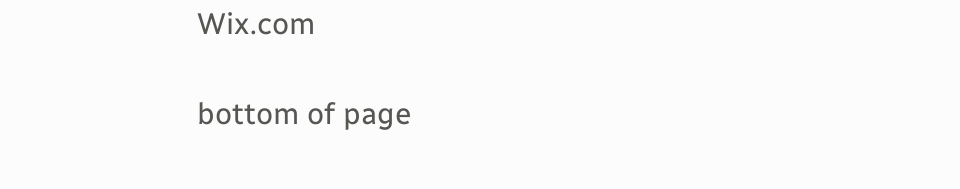Wix.com

bottom of page